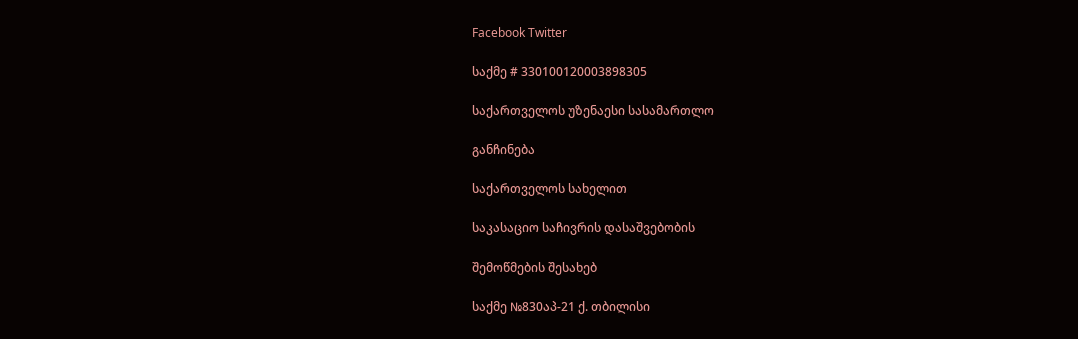Facebook Twitter

საქმე # 330100120003898305

საქართველოს უზენაესი სასამართლო

განჩინება

საქართველოს სახელით

საკასაციო საჩივრის დასაშვებობის

შემოწმების შესახებ

საქმე №830აპ-21 ქ. თბილისი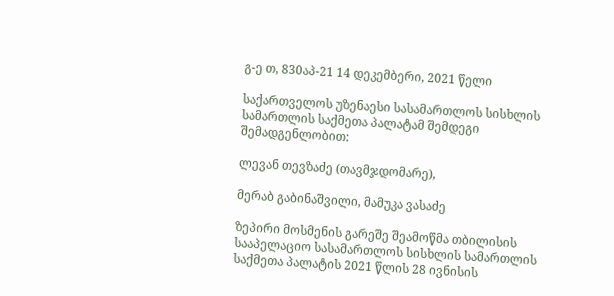გ-ე თ, 830აპ-21 14 დეკემბერი, 2021 წელი

საქართველოს უზენაესი სასამართლოს სისხლის სამართლის საქმეთა პალატამ შემდეგი შემადგენლობით:

ლევან თევზაძე (თავმჯდომარე),

მერაბ გაბინაშვილი, მამუკა ვასაძე

ზეპირი მოსმენის გარეშე შეამოწმა თბილისის სააპელაციო სასამართლოს სისხლის სამართლის საქმეთა პალატის 2021 წლის 28 ივნისის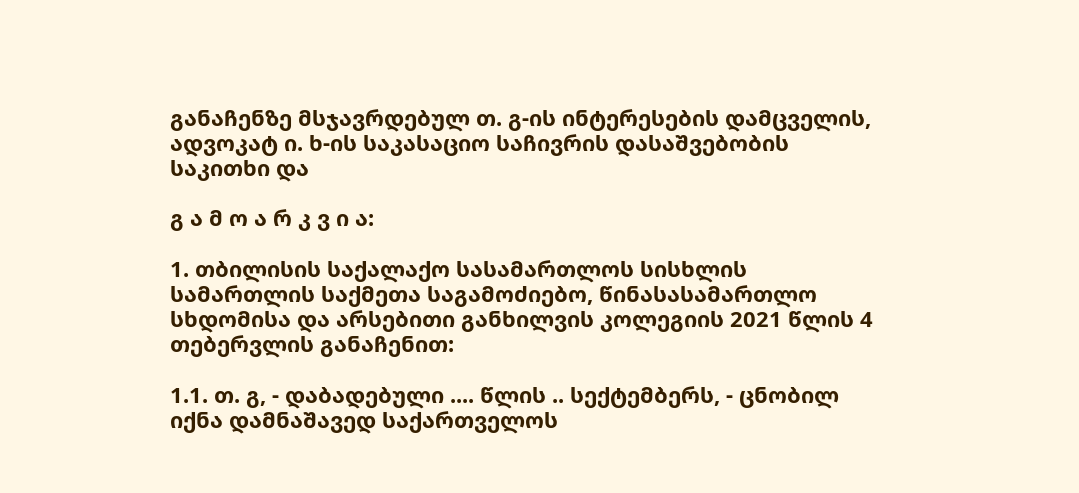განაჩენზე მსჯავრდებულ თ. გ-ის ინტერესების დამცველის, ადვოკატ ი. ხ-ის საკასაციო საჩივრის დასაშვებობის საკითხი და

გ ა მ ო ა რ კ ვ ი ა:

1. თბილისის საქალაქო სასამართლოს სისხლის სამართლის საქმეთა საგამოძიებო, წინასასამართლო სხდომისა და არსებითი განხილვის კოლეგიის 2021 წლის 4 თებერვლის განაჩენით:

1.1. თ. გ, - დაბადებული .... წლის .. სექტემბერს, - ცნობილ იქნა დამნაშავედ საქართველოს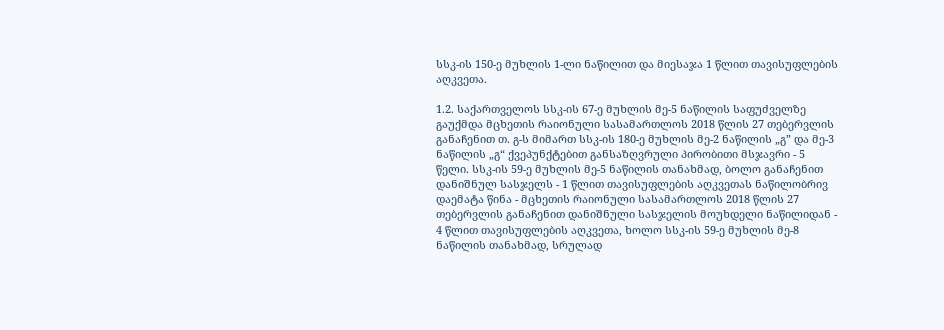სსკ-ის 150-ე მუხლის 1-ლი ნაწილით და მიესაჯა 1 წლით თავისუფლების აღკვეთა.

1.2. საქართველოს სსკ-ის 67-ე მუხლის მე-5 ნაწილის საფუძველზე გაუქმდა მცხეთის რაიონული სასამართლოს 2018 წლის 27 თებერვლის განაჩენით თ. გ-ს მიმართ სსკ-ის 180-ე მუხლის მე-2 ნაწილის „გ” და მე-3 ნაწილის „გ“ ქვეპუნქტებით განსაზღვრული პირობითი მსჯავრი - 5 წელი. სსკ-ის 59-ე მუხლის მე-5 ნაწილის თანახმად, ბოლო განაჩენით დანიშნულ სასჯელს - 1 წლით თავისუფლების აღკვეთას ნაწილობრივ დაემატა წინა - მცხეთის რაიონული სასამართლოს 2018 წლის 27 თებერვლის განაჩენით დანიშნული სასჯელის მოუხდელი ნაწილიდან - 4 წლით თავისუფლების აღკვეთა, ხოლო სსკ-ის 59-ე მუხლის მე-8 ნაწილის თანახმად, სრულად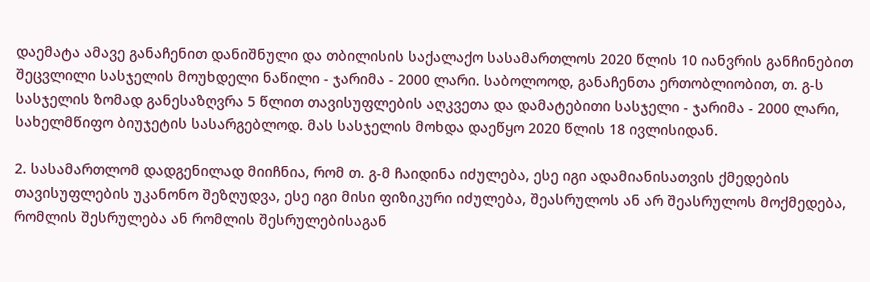დაემატა ამავე განაჩენით დანიშნული და თბილისის საქალაქო სასამართლოს 2020 წლის 10 იანვრის განჩინებით შეცვლილი სასჯელის მოუხდელი ნაწილი - ჯარიმა - 2000 ლარი. საბოლოოდ, განაჩენთა ერთობლიობით, თ. გ-ს სასჯელის ზომად განესაზღვრა 5 წლით თავისუფლების აღკვეთა და დამატებითი სასჯელი - ჯარიმა - 2000 ლარი, სახელმწიფო ბიუჯეტის სასარგებლოდ. მას სასჯელის მოხდა დაეწყო 2020 წლის 18 ივლისიდან.

2. სასამართლომ დადგენილად მიიჩნია, რომ თ. გ-მ ჩაიდინა იძულება, ესე იგი ადამიანისათვის ქმედების თავისუფლების უკანონო შეზღუდვა, ესე იგი მისი ფიზიკური იძულება, შეასრულოს ან არ შეასრულოს მოქმედება, რომლის შესრულება ან რომლის შესრულებისაგან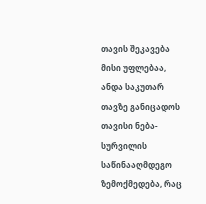თავის შეკავება მისი უფლებაა, ანდა საკუთარ თავზე განიცადოს თავისი ნება-სურვილის საწინააღმდეგო ზემოქმედება, რაც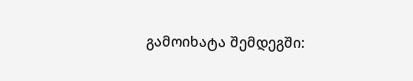გამოიხატა შემდეგში: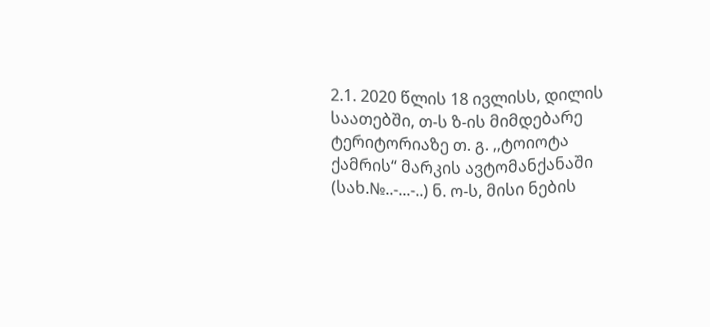2.1. 2020 წლის 18 ივლისს, დილის საათებში, თ-ს ზ-ის მიმდებარე ტერიტორიაზე თ. გ. ,,ტოიოტა ქამრის“ მარკის ავტომანქანაში (სახ.№..-...-..) ნ. ო-ს, მისი ნების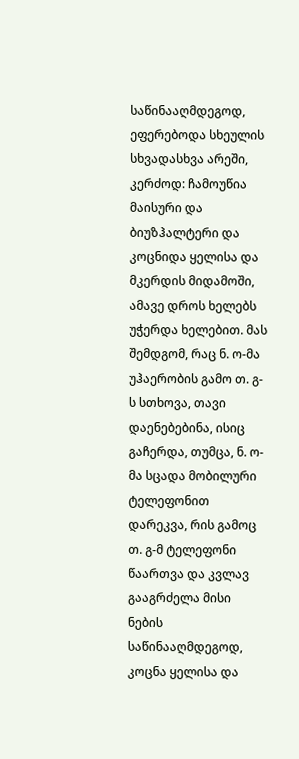საწინააღმდეგოდ, ეფერებოდა სხეულის სხვადასხვა არეში, კერძოდ: ჩამოუწია მაისური და ბიუზჰალტერი და კოცნიდა ყელისა და მკერდის მიდამოში, ამავე დროს ხელებს უჭერდა ხელებით. მას შემდგომ, რაც ნ. ო-მა უჰაერობის გამო თ. გ-ს სთხოვა, თავი დაენებებინა, ისიც გაჩერდა, თუმცა, ნ. ო-მა სცადა მობილური ტელეფონით დარეკვა, რის გამოც თ. გ-მ ტელეფონი წაართვა და კვლავ გააგრძელა მისი ნების საწინააღმდეგოდ, კოცნა ყელისა და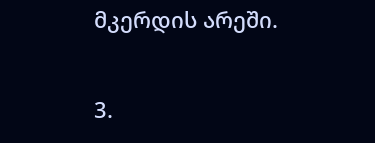მკერდის არეში.

3.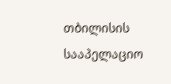თბილისის სააპელაციო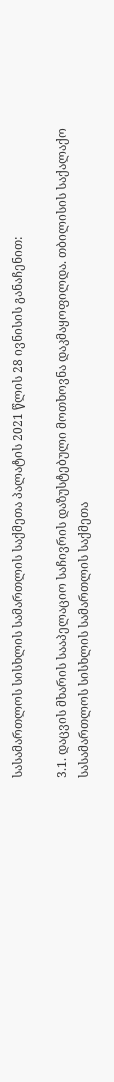სასამართლოს სისხლის სამართლის საქმეთა პალატის 2021 წლის 28 ივნისის განაჩენით:

3.1. დაცვის მხარის სააპელაციო საჩივრის დაზუსტებული მოთხოვნა დაკმაყოფილდა. თბილისის საქალაქო სასამართლოს სისხლის სამართლის საქმეთა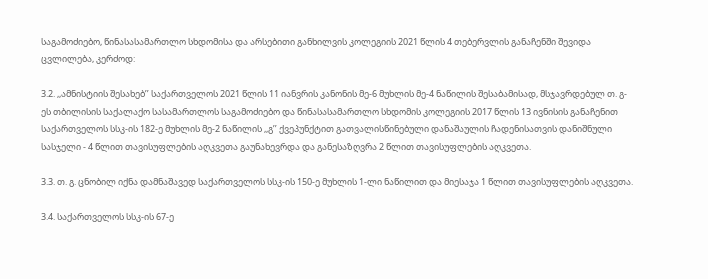საგამოძიებო, წინასასამართლო სხდომისა და არსებითი განხილვის კოლეგიის 2021 წლის 4 თებერვლის განაჩენში შევიდა ცვლილება, კერძოდ:

3.2. ,,ამნისტიის შესახებ’’ საქართველოს 2021 წლის 11 იანვრის კანონის მე-6 მუხლის მე-4 ნაწილის შესაბამისად, მსჯავრდებულ თ. გ-ეს თბილისის საქალაქო სასამართლოს საგამოძიებო და წინასასამართლო სხდომის კოლეგიის 2017 წლის 13 ივნისის განაჩენით საქართველოს სსკ-ის 182-ე მუხლის მე-2 ნაწილის ,,გ’’ ქვეპუნქტით გათვალისწინებული დანაშაულის ჩადენისათვის დანიშნული სასჯელი - 4 წლით თავისუფლების აღკვეთა გაუნახევრდა და განესაზღვრა 2 წლით თავისუფლების აღკვეთა.

3.3. თ. გ. ცნობილ იქნა დამნაშავედ საქართველოს სსკ-ის 150-ე მუხლის 1-ლი ნაწილით და მიესაჯა 1 წლით თავისუფლების აღკვეთა.

3.4. საქართველოს სსკ-ის 67-ე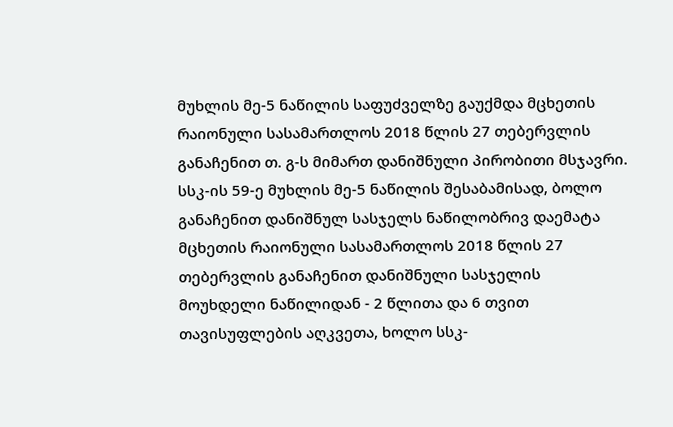მუხლის მე-5 ნაწილის საფუძველზე გაუქმდა მცხეთის რაიონული სასამართლოს 2018 წლის 27 თებერვლის განაჩენით თ. გ-ს მიმართ დანიშნული პირობითი მსჯავრი. სსკ-ის 59-ე მუხლის მე-5 ნაწილის შესაბამისად, ბოლო განაჩენით დანიშნულ სასჯელს ნაწილობრივ დაემატა მცხეთის რაიონული სასამართლოს 2018 წლის 27 თებერვლის განაჩენით დანიშნული სასჯელის მოუხდელი ნაწილიდან - 2 წლითა და 6 თვით თავისუფლების აღკვეთა, ხოლო სსკ-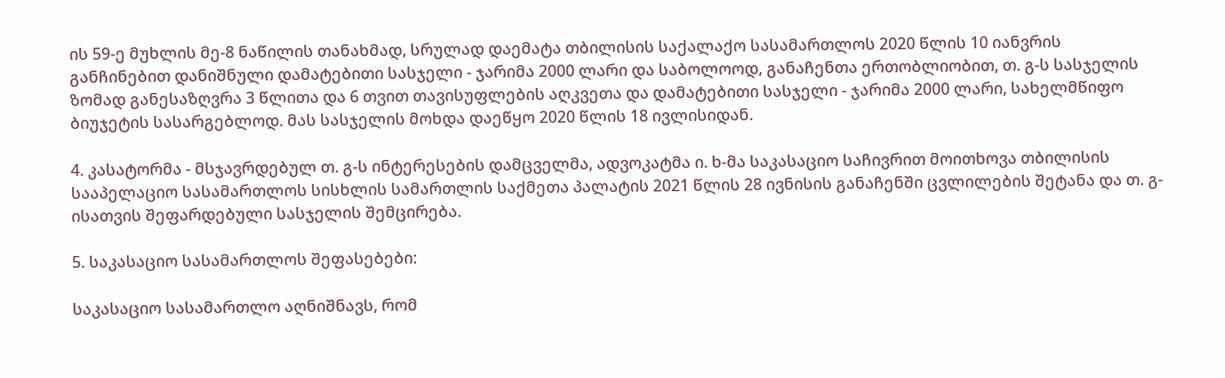ის 59-ე მუხლის მე-8 ნაწილის თანახმად, სრულად დაემატა თბილისის საქალაქო სასამართლოს 2020 წლის 10 იანვრის განჩინებით დანიშნული დამატებითი სასჯელი - ჯარიმა 2000 ლარი და საბოლოოდ, განაჩენთა ერთობლიობით, თ. გ-ს სასჯელის ზომად განესაზღვრა 3 წლითა და 6 თვით თავისუფლების აღკვეთა და დამატებითი სასჯელი - ჯარიმა 2000 ლარი, სახელმწიფო ბიუჯეტის სასარგებლოდ. მას სასჯელის მოხდა დაეწყო 2020 წლის 18 ივლისიდან.

4. კასატორმა - მსჯავრდებულ თ. გ-ს ინტერესების დამცველმა, ადვოკატმა ი. ხ-მა საკასაციო საჩივრით მოითხოვა თბილისის სააპელაციო სასამართლოს სისხლის სამართლის საქმეთა პალატის 2021 წლის 28 ივნისის განაჩენში ცვლილების შეტანა და თ. გ-ისათვის შეფარდებული სასჯელის შემცირება.

5. საკასაციო სასამართლოს შეფასებები:

საკასაციო სასამართლო აღნიშნავს, რომ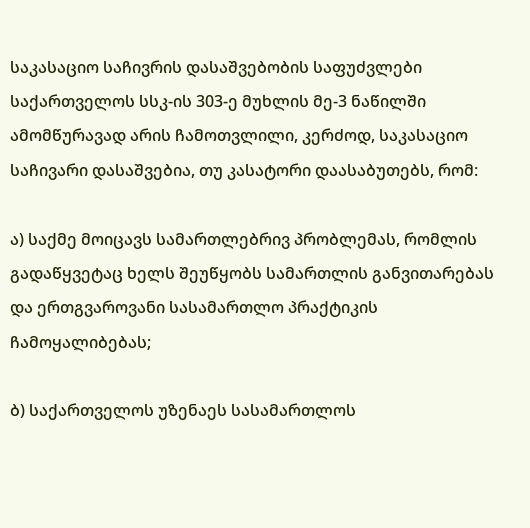საკასაციო საჩივრის დასაშვებობის საფუძვლები საქართველოს სსკ-ის 303-ე მუხლის მე-3 ნაწილში ამომწურავად არის ჩამოთვლილი, კერძოდ, საკასაციო საჩივარი დასაშვებია, თუ კასატორი დაასაბუთებს, რომ:

ა) საქმე მოიცავს სამართლებრივ პრობლემას, რომლის გადაწყვეტაც ხელს შეუწყობს სამართლის განვითარებას და ერთგვაროვანი სასამართლო პრაქტიკის ჩამოყალიბებას;

ბ) საქართველოს უზენაეს სასამართლოს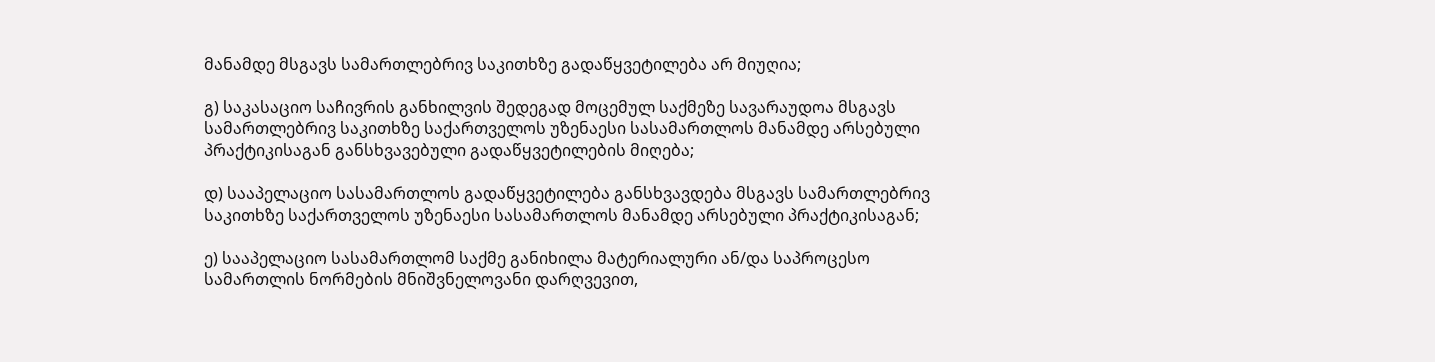მანამდე მსგავს სამართლებრივ საკითხზე გადაწყვეტილება არ მიუღია;

გ) საკასაციო საჩივრის განხილვის შედეგად მოცემულ საქმეზე სავარაუდოა მსგავს სამართლებრივ საკითხზე საქართველოს უზენაესი სასამართლოს მანამდე არსებული პრაქტიკისაგან განსხვავებული გადაწყვეტილების მიღება;

დ) სააპელაციო სასამართლოს გადაწყვეტილება განსხვავდება მსგავს სამართლებრივ საკითხზე საქართველოს უზენაესი სასამართლოს მანამდე არსებული პრაქტიკისაგან;

ე) სააპელაციო სასამართლომ საქმე განიხილა მატერიალური ან/და საპროცესო სამართლის ნორმების მნიშვნელოვანი დარღვევით,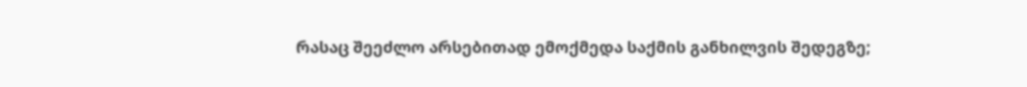რასაც შეეძლო არსებითად ემოქმედა საქმის განხილვის შედეგზე;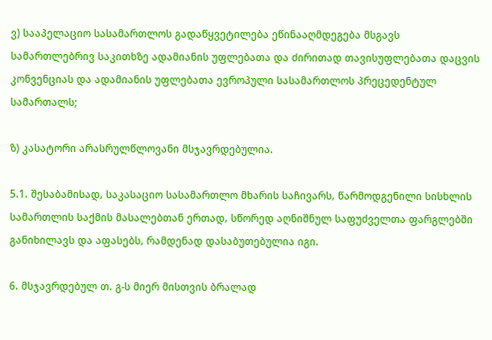ვ) სააპელაციო სასამართლოს გადაწყვეტილება ეწინააღმდეგება მსგავს სამართლებრივ საკითხზე ადამიანის უფლებათა და ძირითად თავისუფლებათა დაცვის კონვენციას და ადამიანის უფლებათა ევროპული სასამართლოს პრეცედენტულ სამართალს;

ზ) კასატორი არასრულწლოვანი მსჯავრდებულია.

5.1. შესაბამისად, საკასაციო სასამართლო მხარის საჩივარს, წარმოდგენილი სისხლის სამართლის საქმის მასალებთან ერთად, სწორედ აღნიშნულ საფუძველთა ფარგლებში განიხილავს და აფასებს, რამდენად დასაბუთებულია იგი.

6. მსჯავრდებულ თ. გ-ს მიერ მისთვის ბრალად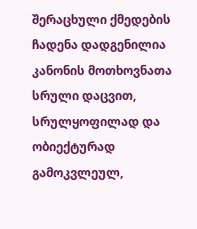შერაცხული ქმედების ჩადენა დადგენილია კანონის მოთხოვნათა სრული დაცვით, სრულყოფილად და ობიექტურად გამოკვლეულ,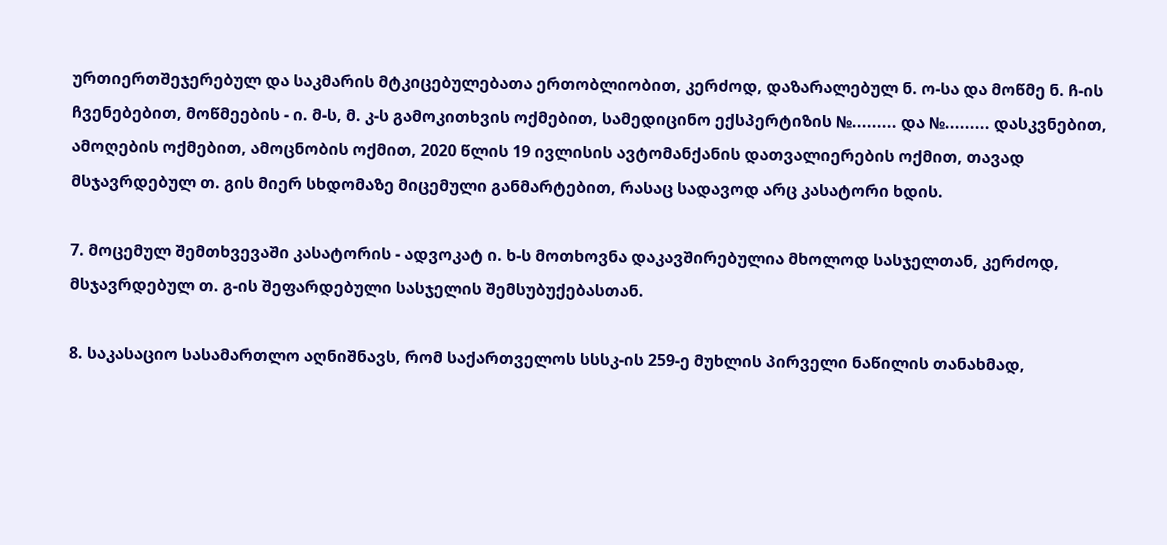ურთიერთშეჯერებულ და საკმარის მტკიცებულებათა ერთობლიობით, კერძოდ, დაზარალებულ ნ. ო-სა და მოწმე ნ. ჩ-ის ჩვენებებით, მოწმეების - ი. მ-ს, მ. კ-ს გამოკითხვის ოქმებით, სამედიცინო ექსპერტიზის №......... და №......... დასკვნებით, ამოღების ოქმებით, ამოცნობის ოქმით, 2020 წლის 19 ივლისის ავტომანქანის დათვალიერების ოქმით, თავად მსჯავრდებულ თ. გის მიერ სხდომაზე მიცემული განმარტებით, რასაც სადავოდ არც კასატორი ხდის.

7. მოცემულ შემთხვევაში კასატორის - ადვოკატ ი. ხ-ს მოთხოვნა დაკავშირებულია მხოლოდ სასჯელთან, კერძოდ, მსჯავრდებულ თ. გ-ის შეფარდებული სასჯელის შემსუბუქებასთან.

8. საკასაციო სასამართლო აღნიშნავს, რომ საქართველოს სსსკ-ის 259-ე მუხლის პირველი ნაწილის თანახმად,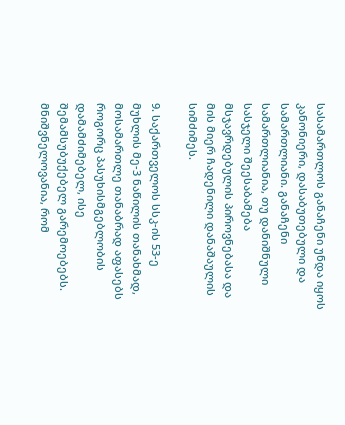სასამართლოს განაჩენი უნდა იყოს კანონიერი, დასაბუთებული და სამართლიანი. განაჩენი სამართლიანია, თუ დანიშნული სასჯელი შეესაბამება მსჯავრდებულის პიროვნებასა და მის მიერ ჩადენილი დანაშაულის სიმძიმეს.

9. საქართველოს სსკ-ის 53-ე მუხლის მე-3 ნაწილის თანახმად, მოსამართლე თანაბრად აფასებს როგორც პასუხისმგებლობის დამამძიმებელ, ისე შემამსუბუქებელ გარემოებებს. მნიშვნელოვანია, რომ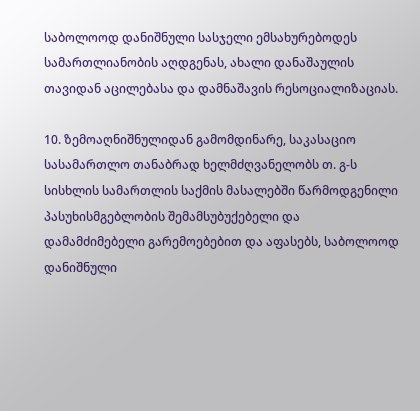საბოლოოდ დანიშნული სასჯელი ემსახურებოდეს სამართლიანობის აღდგენას, ახალი დანაშაულის თავიდან აცილებასა და დამნაშავის რესოციალიზაციას.

10. ზემოაღნიშნულიდან გამომდინარე, საკასაციო სასამართლო თანაბრად ხელმძღვანელობს თ. გ-ს სისხლის სამართლის საქმის მასალებში წარმოდგენილი პასუხისმგებლობის შემამსუბუქებელი და დამამძიმებელი გარემოებებით და აფასებს, საბოლოოდ დანიშნული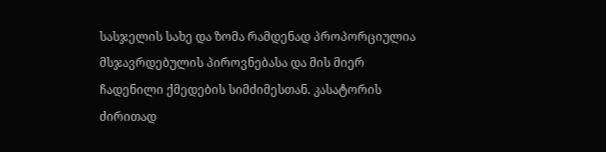სასჯელის სახე და ზომა რამდენად პროპორციულია მსჯავრდებულის პიროვნებასა და მის მიერ ჩადენილი ქმედების სიმძიმესთან. კასატორის ძირითად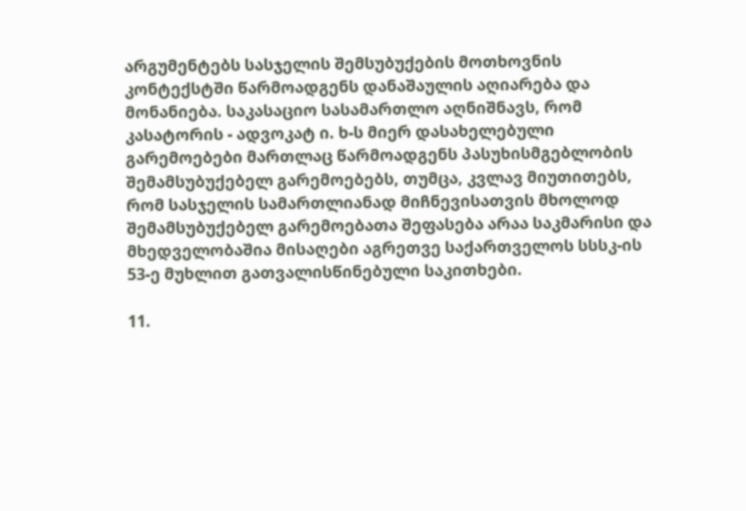არგუმენტებს სასჯელის შემსუბუქების მოთხოვნის კონტექსტში წარმოადგენს დანაშაულის აღიარება და მონანიება. საკასაციო სასამართლო აღნიშნავს, რომ კასატორის - ადვოკატ ი. ხ-ს მიერ დასახელებული გარემოებები მართლაც წარმოადგენს პასუხისმგებლობის შემამსუბუქებელ გარემოებებს, თუმცა, კვლავ მიუთითებს, რომ სასჯელის სამართლიანად მიჩნევისათვის მხოლოდ შემამსუბუქებელ გარემოებათა შეფასება არაა საკმარისი და მხედველობაშია მისაღები აგრეთვე საქართველოს სსსკ-ის 53-ე მუხლით გათვალისწინებული საკითხები.

11.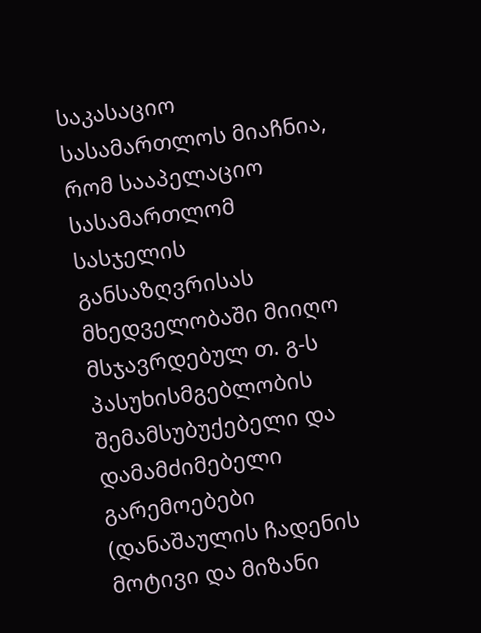საკასაციო სასამართლოს მიაჩნია, რომ სააპელაციო სასამართლომ სასჯელის განსაზღვრისას მხედველობაში მიიღო მსჯავრდებულ თ. გ-ს პასუხისმგებლობის შემამსუბუქებელი და დამამძიმებელი გარემოებები (დანაშაულის ჩადენის მოტივი და მიზანი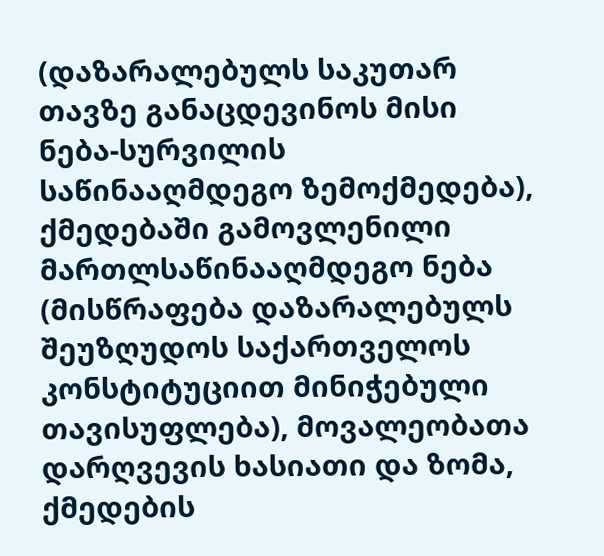(დაზარალებულს საკუთარ თავზე განაცდევინოს მისი ნება-სურვილის საწინააღმდეგო ზემოქმედება), ქმედებაში გამოვლენილი მართლსაწინააღმდეგო ნება (მისწრაფება დაზარალებულს შეუზღუდოს საქართველოს კონსტიტუციით მინიჭებული თავისუფლება), მოვალეობათა დარღვევის ხასიათი და ზომა, ქმედების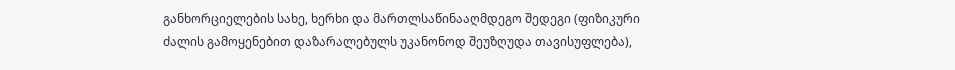განხორციელების სახე, ხერხი და მართლსაწინააღმდეგო შედეგი (ფიზიკური ძალის გამოყენებით დაზარალებულს უკანონოდ შეუზღუდა თავისუფლება),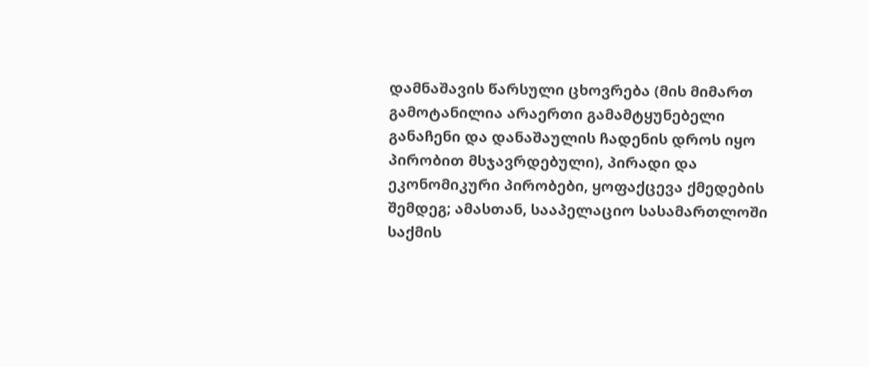დამნაშავის წარსული ცხოვრება (მის მიმართ გამოტანილია არაერთი გამამტყუნებელი განაჩენი და დანაშაულის ჩადენის დროს იყო პირობით მსჯავრდებული), პირადი და ეკონომიკური პირობები, ყოფაქცევა ქმედების შემდეგ; ამასთან, სააპელაციო სასამართლოში საქმის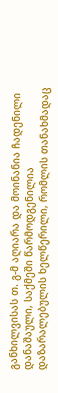განხილვისას თ. გ-მ აღიარა და მოინანია ჩადენილი დანაშაული, საქმეში წარმოდგენილია დაზარალებულის ხელწერილი, რომლის თანახმადაც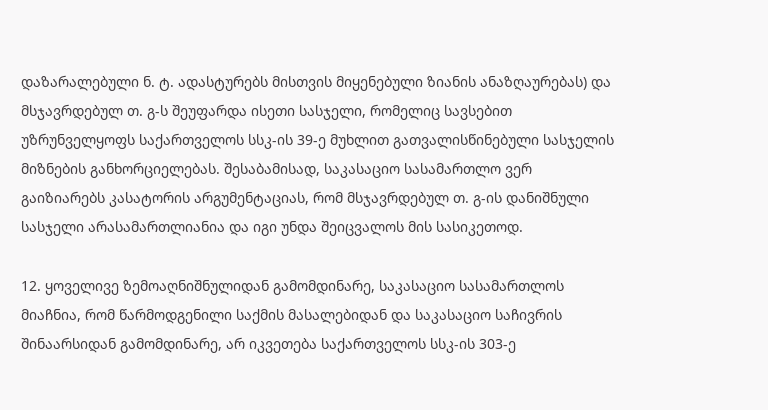დაზარალებული ნ. ტ. ადასტურებს მისთვის მიყენებული ზიანის ანაზღაურებას) და მსჯავრდებულ თ. გ-ს შეუფარდა ისეთი სასჯელი, რომელიც სავსებით უზრუნველყოფს საქართველოს სსკ-ის 39-ე მუხლით გათვალისწინებული სასჯელის მიზნების განხორციელებას. შესაბამისად, საკასაციო სასამართლო ვერ გაიზიარებს კასატორის არგუმენტაციას, რომ მსჯავრდებულ თ. გ-ის დანიშნული სასჯელი არასამართლიანია და იგი უნდა შეიცვალოს მის სასიკეთოდ.

12. ყოველივე ზემოაღნიშნულიდან გამომდინარე, საკასაციო სასამართლოს მიაჩნია, რომ წარმოდგენილი საქმის მასალებიდან და საკასაციო საჩივრის შინაარსიდან გამომდინარე, არ იკვეთება საქართველოს სსკ-ის 303-ე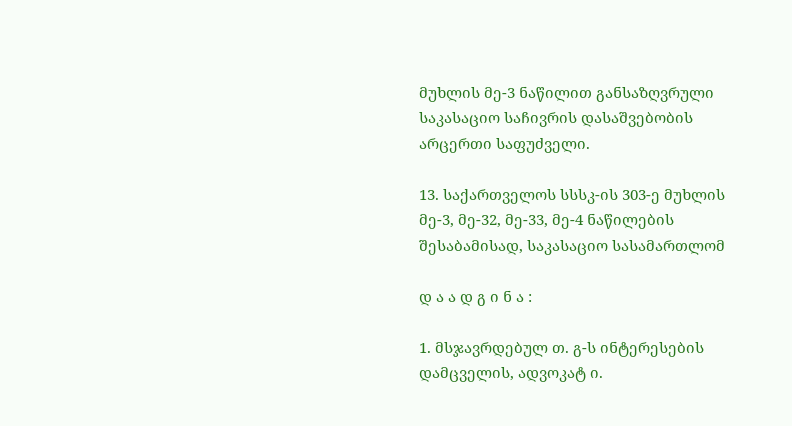მუხლის მე-3 ნაწილით განსაზღვრული საკასაციო საჩივრის დასაშვებობის არცერთი საფუძველი.

13. საქართველოს სსსკ-ის 303-ე მუხლის მე-3, მე-32, მე-33, მე-4 ნაწილების შესაბამისად, საკასაციო სასამართლომ

დ ა ა დ გ ი ნ ა :

1. მსჯავრდებულ თ. გ-ს ინტერესების დამცველის, ადვოკატ ი.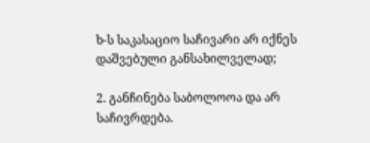ხ-ს საკასაციო საჩივარი არ იქნეს დაშვებული განსახილველად;

2. განჩინება საბოლოოა და არ საჩივრდება.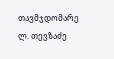თავმჯდომარე ლ. თევზაძე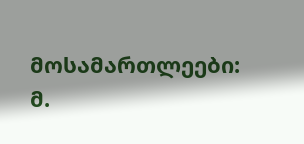მოსამართლეები: მ.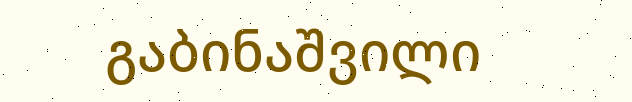გაბინაშვილი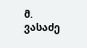მ. ვასაძე